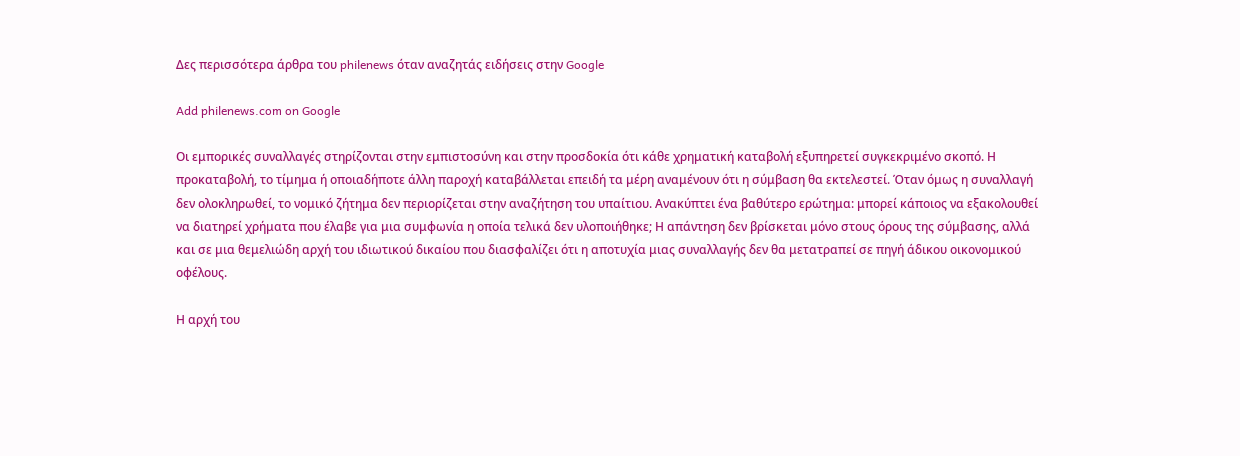Δες περισσότερα άρθρα του philenews όταν αναζητάς ειδήσεις στην Google

Add philenews.com on Google

Οι εμπορικές συναλλαγές στηρίζονται στην εμπιστοσύνη και στην προσδοκία ότι κάθε χρηματική καταβολή εξυπηρετεί συγκεκριμένο σκοπό. Η προκαταβολή, το τίμημα ή οποιαδήποτε άλλη παροχή καταβάλλεται επειδή τα μέρη αναμένουν ότι η σύμβαση θα εκτελεστεί. Όταν όμως η συναλλαγή δεν ολοκληρωθεί, το νομικό ζήτημα δεν περιορίζεται στην αναζήτηση του υπαίτιου. Ανακύπτει ένα βαθύτερο ερώτημα: μπορεί κάποιος να εξακολουθεί να διατηρεί χρήματα που έλαβε για μια συμφωνία η οποία τελικά δεν υλοποιήθηκε; Η απάντηση δεν βρίσκεται μόνο στους όρους της σύμβασης, αλλά και σε μια θεμελιώδη αρχή του ιδιωτικού δικαίου που διασφαλίζει ότι η αποτυχία μιας συναλλαγής δεν θα μετατραπεί σε πηγή άδικου οικονομικού οφέλους.

Η αρχή του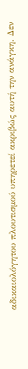αδικαιολόγητου πλουτισμού υπηρετεί ακριβώς αυτή την ανάγκη. Δεν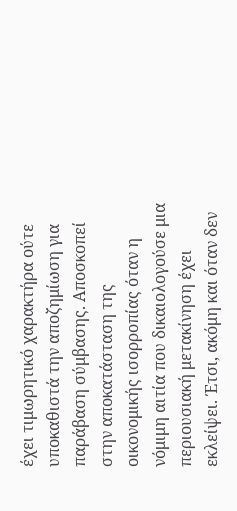έχει τιμωρητικό χαρακτήρα ούτε υποκαθιστά την αποζημίωση για παράβαση σύμβασης. Αποσκοπεί στην αποκατάσταση της οικονομικής ισορροπίας όταν η νόμιμη αιτία που δικαιολογούσε μια περιουσιακή μετακίνηση έχει εκλείψει. Έτσι, ακόμη και όταν δεν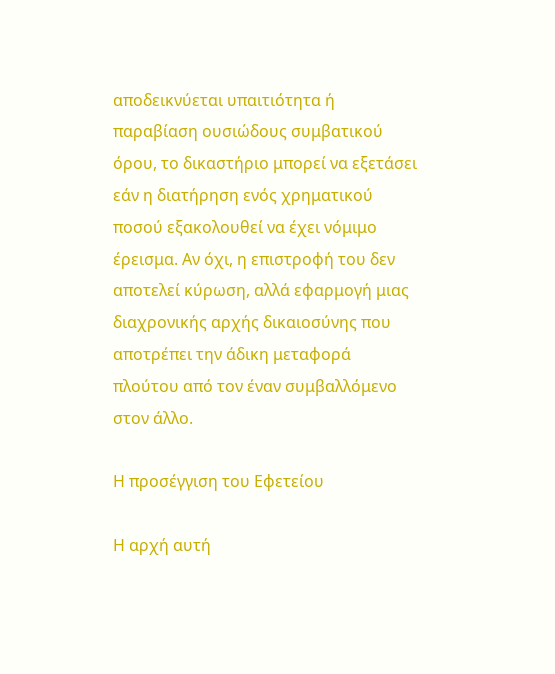αποδεικνύεται υπαιτιότητα ή παραβίαση ουσιώδους συμβατικού όρου, το δικαστήριο μπορεί να εξετάσει εάν η διατήρηση ενός χρηματικού ποσού εξακολουθεί να έχει νόμιμο έρεισμα. Αν όχι, η επιστροφή του δεν αποτελεί κύρωση, αλλά εφαρμογή μιας διαχρονικής αρχής δικαιοσύνης που αποτρέπει την άδικη μεταφορά πλούτου από τον έναν συμβαλλόμενο στον άλλο.

Η προσέγγιση του Εφετείου

Η αρχή αυτή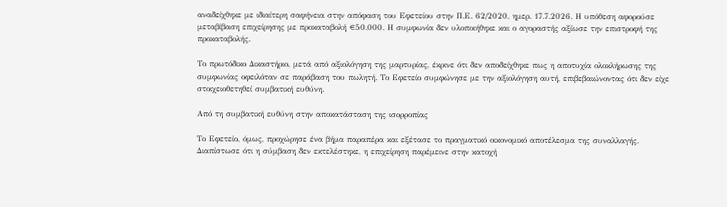αναδείχθηκε με ιδιαίτερη σαφήνεια στην απόφαση του Εφετείου στην Π.Ε. 62/2020, ημερ. 17.7.2026. Η υπόθεση αφορούσε μεταβίβαση επιχείρησης με προκαταβολή €50.000. Η συμφωνία δεν υλοποιήθηκε και ο αγοραστής αξίωσε την επιστροφή της προκαταβολής.

Το πρωτόδικο Δικαστήριο, μετά από αξιολόγηση της μαρτυρίας, έκρινε ότι δεν αποδείχθηκε πως η αποτυχία ολοκλήρωσης της συμφωνίας οφειλόταν σε παράβαση του πωλητή. Το Εφετείο συμφώνησε με την αξιολόγηση αυτή, επιβεβαιώνοντας ότι δεν είχε στοιχειοθετηθεί συμβατική ευθύνη.

Από τη συμβατική ευθύνη στην αποκατάσταση της ισορροπίας

Το Εφετείο, όμως, προχώρησε ένα βήμα παραπέρα και εξέτασε το πραγματικό οικονομικό αποτέλεσμα της συναλλαγής. Διαπίστωσε ότι η σύμβαση δεν εκτελέστηκε, η επιχείρηση παρέμεινε στην κατοχή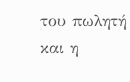του πωλητή και η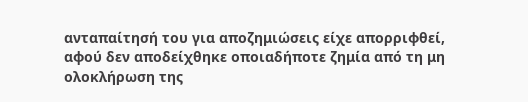ανταπαίτησή του για αποζημιώσεις είχε απορριφθεί, αφού δεν αποδείχθηκε οποιαδήποτε ζημία από τη μη ολοκλήρωση της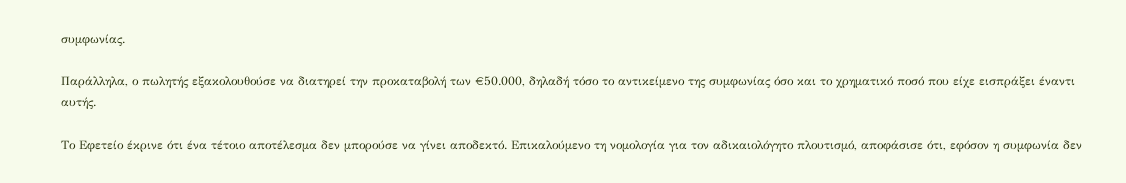συμφωνίας.

Παράλληλα, ο πωλητής εξακολουθούσε να διατηρεί την προκαταβολή των €50.000, δηλαδή τόσο το αντικείμενο της συμφωνίας όσο και το χρηματικό ποσό που είχε εισπράξει έναντι αυτής.

Το Εφετείο έκρινε ότι ένα τέτοιο αποτέλεσμα δεν μπορούσε να γίνει αποδεκτό. Επικαλούμενο τη νομολογία για τον αδικαιολόγητο πλουτισμό, αποφάσισε ότι, εφόσον η συμφωνία δεν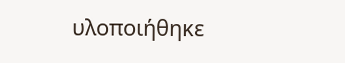υλοποιήθηκε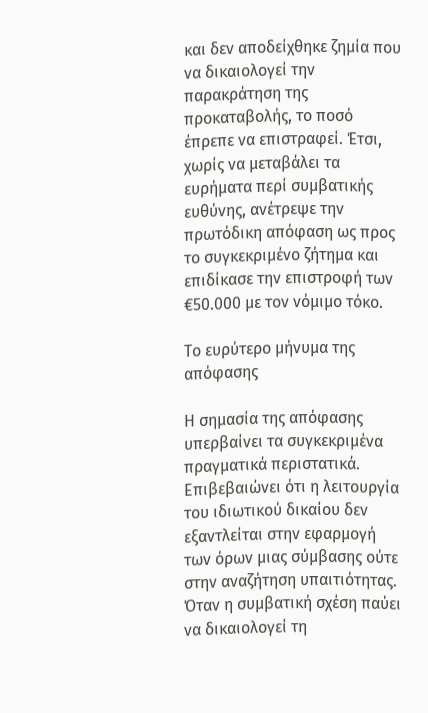και δεν αποδείχθηκε ζημία που να δικαιολογεί την παρακράτηση της προκαταβολής, το ποσό έπρεπε να επιστραφεί. Έτσι, χωρίς να μεταβάλει τα ευρήματα περί συμβατικής ευθύνης, ανέτρεψε την πρωτόδικη απόφαση ως προς το συγκεκριμένο ζήτημα και επιδίκασε την επιστροφή των €50.000 με τον νόμιμο τόκο.

Το ευρύτερο μήνυμα της απόφασης

Η σημασία της απόφασης υπερβαίνει τα συγκεκριμένα πραγματικά περιστατικά. Επιβεβαιώνει ότι η λειτουργία του ιδιωτικού δικαίου δεν εξαντλείται στην εφαρμογή των όρων μιας σύμβασης ούτε στην αναζήτηση υπαιτιότητας. Όταν η συμβατική σχέση παύει να δικαιολογεί τη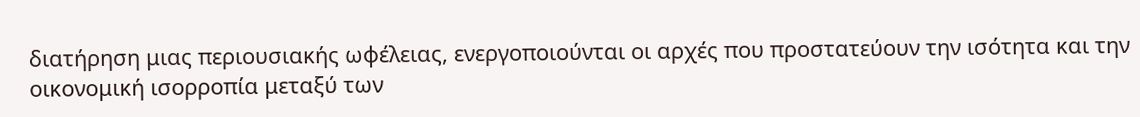διατήρηση μιας περιουσιακής ωφέλειας, ενεργοποιούνται οι αρχές που προστατεύουν την ισότητα και την οικονομική ισορροπία μεταξύ των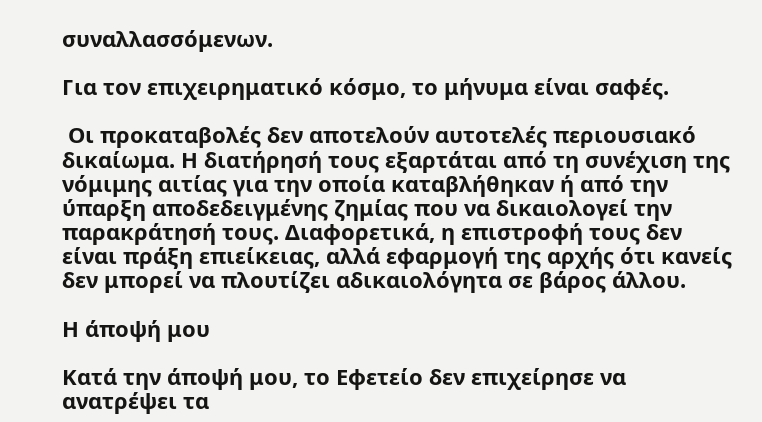συναλλασσόμενων.

Για τον επιχειρηματικό κόσμο, το μήνυμα είναι σαφές.

 Οι προκαταβολές δεν αποτελούν αυτοτελές περιουσιακό δικαίωμα. Η διατήρησή τους εξαρτάται από τη συνέχιση της νόμιμης αιτίας για την οποία καταβλήθηκαν ή από την ύπαρξη αποδεδειγμένης ζημίας που να δικαιολογεί την παρακράτησή τους. Διαφορετικά, η επιστροφή τους δεν είναι πράξη επιείκειας, αλλά εφαρμογή της αρχής ότι κανείς δεν μπορεί να πλουτίζει αδικαιολόγητα σε βάρος άλλου.

Η άποψή μου

Κατά την άποψή μου, το Εφετείο δεν επιχείρησε να ανατρέψει τα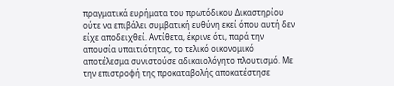πραγματικά ευρήματα του πρωτόδικου Δικαστηρίου ούτε να επιβάλει συμβατική ευθύνη εκεί όπου αυτή δεν είχε αποδειχθεί. Αντίθετα, έκρινε ότι, παρά την απουσία υπαιτιότητας, το τελικό οικονομικό αποτέλεσμα συνιστούσε αδικαιολόγητο πλουτισμό. Με την επιστροφή της προκαταβολής αποκατέστησε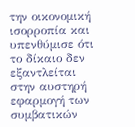την οικονομική ισορροπία και υπενθύμισε ότι το δίκαιο δεν εξαντλείται στην αυστηρή εφαρμογή των συμβατικών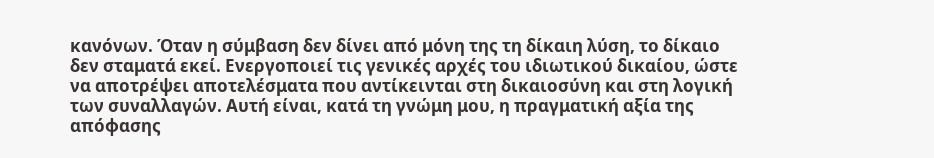κανόνων. Όταν η σύμβαση δεν δίνει από μόνη της τη δίκαιη λύση, το δίκαιο δεν σταματά εκεί. Ενεργοποιεί τις γενικές αρχές του ιδιωτικού δικαίου, ώστε να αποτρέψει αποτελέσματα που αντίκεινται στη δικαιοσύνη και στη λογική των συναλλαγών. Αυτή είναι, κατά τη γνώμη μου, η πραγματική αξία της απόφασης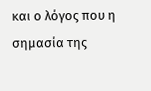και ο λόγος που η σημασία της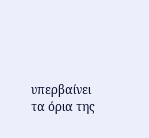υπερβαίνει τα όρια της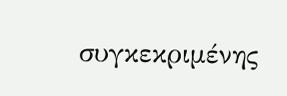συγκεκριμένης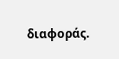διαφοράς.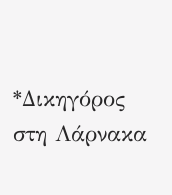*Δικηγόρος στη Λάρνακα